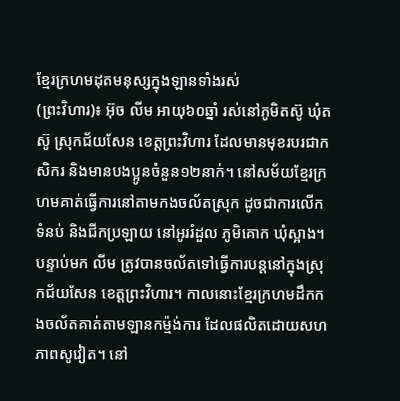ខ្មែរក្រហមដុតមនុស្សក្នុងឡានទាំងរស់
(ព្រះវិហារ)៖ អ៊ុច លីម អាយុ៦០ឆ្នាំ រស់នៅភូមិតស៊ូ ឃុំតស៊ូ ស្រុកជ័យសែន ខេត្តព្រះវិហារ ដែលមានមុខរបរជាកសិករ និងមានបងប្អូនចំនួន១២នាក់។ នៅសម័យខ្មែរក្រហមគាត់ធ្វើការនៅតាមកងចល័តស្រុក ដូចជាការលើកទំនប់ និងជីកប្រឡាយ នៅអូររំដួល ភូមិគោក ឃុំស្អាង។ បន្ទាប់មក លីម ត្រូវបានចល័តទៅធ្វើការបន្តនៅក្នុងស្រុកជ័យសែន ខេត្តព្រះវិហារ។ កាលនោះខ្មែរក្រហមដឹកកងចល័តគាត់តាមឡានកម្ម៉ង់ការ ដែលផលិតដោយសហភាពសូវៀត។ នៅ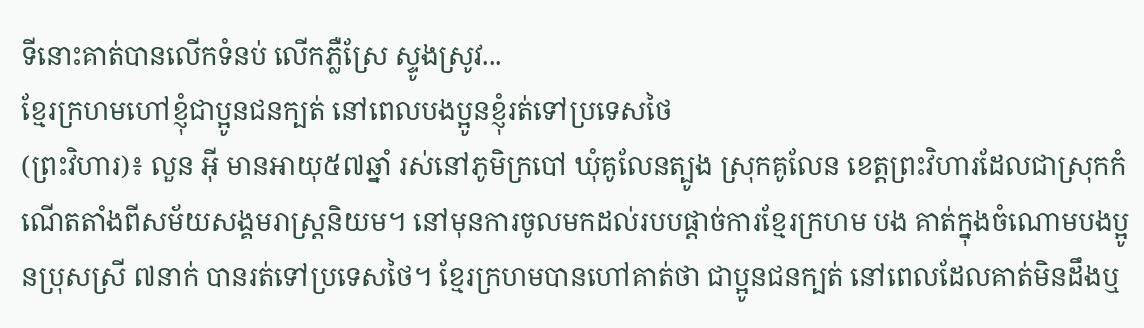ទីនោះគាត់បានលើកទំនប់ លើកភ្លឺស្រែ ស្ទូងស្រូវ...
ខ្មែរក្រហមហៅខ្ញុំជាប្អូនជនក្បត់ នៅពេលបងប្អូនខ្ញុំរត់ទៅប្រទេសថៃ
(ព្រះវិហារ)៖ លួន អុី មានអាយុ៥៧ឆ្នាំ រស់នៅភូមិក្របៅ ឃុំគូលែនត្បូង ស្រុកគូលែន ខេត្តព្រះវិហារដែលជាស្រុកកំណើតតាំងពីសម័យសង្គមរាស្ត្រនិយម។ នៅមុនការចូលមកដល់របបផ្ដាច់ការខ្មែរក្រហម បង គាត់ក្នុងចំណោមបងប្អូនប្រុសស្រី ៧នាក់ បានរត់ទៅប្រទេសថៃ។ ខ្មែរក្រហមបានហៅគាត់ថា ជាប្អូនជនក្បត់ នៅពេលដែលគាត់មិនដឹងឬ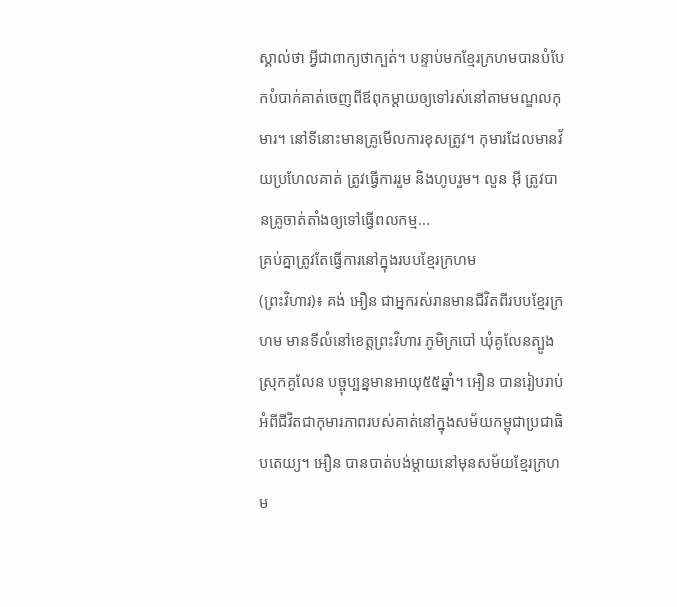ស្គាល់ថា អ្វីជាពាក្យថាក្បត់។ បន្ទាប់មកខ្មែរក្រហមបានបំបែកបំបាក់គាត់ចេញពីឪពុកម្តាយឲ្យទៅរស់នៅតាមមណ្ឌលកុមារ។ នៅទីនោះមានគ្រូមើលការខុសត្រូវ។ កុមារដែលមានវ័យប្រហែលគាត់ ត្រូវធ្វើការរួម និងហូបរួម។ លួន អុី ត្រូវបានគ្រូចាត់តាំងឲ្យទៅធ្វើពលកម្ម...
គ្រប់គ្នាត្រូវតែធ្វើការនៅក្នុងរបបខ្មែរក្រហម
(ព្រះវិហារ)៖ គង់ អឿន ជាអ្នករស់រានមានជីវិតពីរបបខ្មែរក្រហម មានទីលំនៅខេត្តព្រះវិហារ ភូមិក្របៅ ឃុំគូលែនត្បូង ស្រុកគូលែន បច្ចុប្បន្នមានអាយុ៥៥ឆ្នាំ។ អឿន បានរៀបរាប់អំពីជីវិតជាកុមារភាពរបស់គាត់នៅក្នុងសម័យកម្ពុជាប្រជាធិបតេយ្យ។ អឿន បានបាត់បង់ម្តាយនៅមុនសម័យខ្មែរក្រហម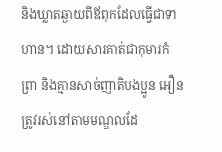និងឃ្លាតឆ្ងាយពីឪពុកដែលធ្វើជាទាហាន។ ដោយសារគាត់ជាកុមារកំព្រា និងគ្មានសាច់ញាតិបងប្អូន អឿន ត្រូវរស់នៅតាមមណ្ឌលដែ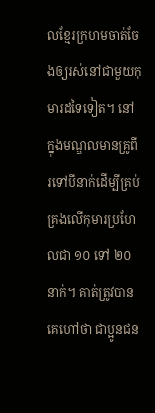លខ្មែរក្រហមចាត់ចែងឲ្យរស់នៅជាមួយកុមារដទៃទៀត។ នៅក្នុងមណ្ឌលមានគ្រូពីរទៅបីនាក់ដើម្បីគ្រប់គ្រងលើកុមារប្រហែលជា ១០ ទៅ ២០ នាក់។ គាត់ត្រូវបានគេហៅថា ជាប្អូនជន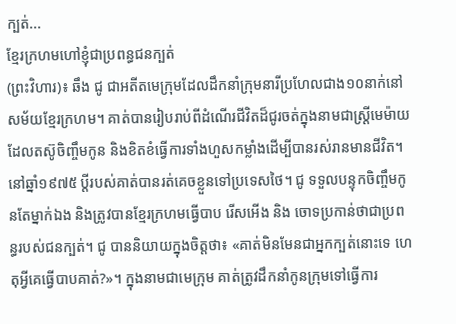ក្បត់...
ខ្មែរក្រហមហៅខ្ញុំជាប្រពន្ធជនក្បត់
(ព្រះវិហារ)៖ ឆឹង ជូ ជាអតីតមេក្រុមដែលដឹកនាំក្រុមនារីប្រហែលជាង១០នាក់នៅសម័យខ្មែរក្រហម។ គាត់បានរៀបរាប់ពីដំណើរជីវិតដ៏ជូរចត់ក្នុងនាមជាស្រ្តីមេម៉ាយដែលតស៊ូចិញ្ចឹមកូន និងខិតខំធ្វើការទាំងហួសកម្លាំងដើម្បីបានរស់រានមានជីវិត។ នៅឆ្នាំ១៩៧៥ ប្តីរបស់គាត់បានរត់គេចខ្លួនទៅប្រទេសថៃ។ ជូ ទទួលបន្ទុកចិញ្ចឹមកូនតែម្នាក់ឯង និងត្រូវបានខ្មែរក្រហមធ្វើបាប រើសអើង និង ចោទប្រកាន់ថាជាប្រពន្ធរបស់ជនក្បត់។ ជូ បាននិយាយក្នុងចិត្តថា៖ «គាត់មិនមែនជាអ្នកក្បត់នោះទេ ហេតុអ្វីគេធ្វើបាបគាត់?»។ ក្នុងនាមជាមេក្រុម គាត់ត្រូវដឹកនាំកូនក្រុមទៅធ្វើការ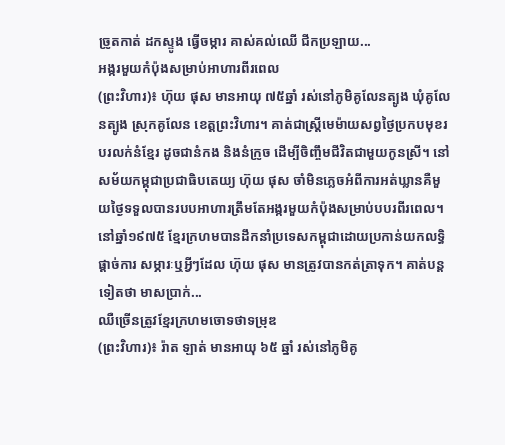ច្រូតកាត់ ដកស្ទូង ធ្វើចម្ការ គាស់គល់ឈើ ជីកប្រឡាយ...
អង្ករមួយកំប៉ុងសម្រាប់អាហារពីរពេល
(ព្រះវិហារ)៖ ហ៊ុយ ផុស មានអាយុ ៧៥ឆ្នាំ រស់នៅភូមិគូលែនត្បូង ឃុំគូលែនត្បូង ស្រុកគូលែន ខេត្តព្រះវិហារ។ គាត់ជាស្ត្រីមេម៉ាយសព្វថ្ងៃប្រកបមុខរបរលក់នំខ្មែរ ដូចជានំកង និងនំក្រូច ដើម្បីចិញ្ចឹមជីវិតជាមួយកូនស្រី។ នៅសម័យកម្ពុជាប្រជាធិបតេយ្យ ហ៊ុយ ផុស ចាំមិនភ្លេចអំពីការអត់ឃ្លានគឺមួយថ្ងៃទទួលបានរបបអាហារត្រឹមតែអង្ករមួយកំប៉ុងសម្រាប់បបរពីរពេល។ នៅឆ្នាំ១៩៧៥ ខ្មែរក្រហមបានដឹកនាំប្រទេសកម្ពុជាដោយប្រកាន់យកលទ្ធិផ្ដាច់ការ សម្ភារៈឬអ្វីៗដែល ហ៊ុយ ផុស មានត្រូវបានកត់ត្រាទុក។ គាត់បន្តទៀតថា មាសប្រាក់...
ឈឺច្រើនត្រូវខ្មែរក្រហមចោទថាទម្រុឌ
(ព្រះវិហារ)៖ រ៉ាត ឡាត់ មានអាយុ ៦៥ ឆ្នាំ រស់នៅភូមិគូ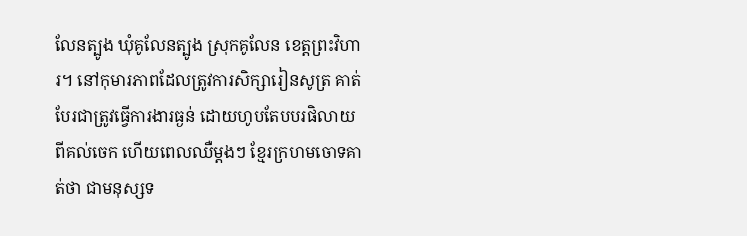លែនត្បូង ឃុំគូលែនត្បូង ស្រុកគូលែន ខេត្តព្រះវិហារ។ នៅកុមារភាពដែលត្រូវការសិក្សារៀនសូត្រ គាត់បែរជាត្រូវធ្វើការងារធ្ងន់ ដោយហូបតែបបរផិលាយពីគល់ចេក ហើយពេលឈឺម្តងៗ ខ្មែរក្រហមចោទគាត់ថា ជាមនុស្សទ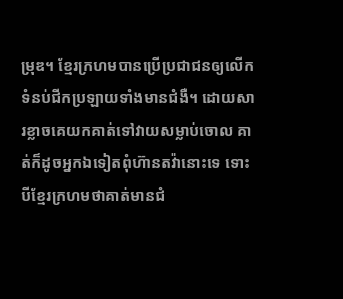ម្រុឌ។ ខ្មែរក្រហមបានប្រើប្រជាជនឲ្យលើកទំនប់ជីកប្រឡាយទាំងមានជំងឺ។ ដោយសារខ្លាចគេយកគាត់ទៅវាយសម្លាប់ចោល គាត់ក៏ដូចអ្នកឯទៀតពុំហ៊ានតវ៉ានោះទេ ទោះបីខ្មែរក្រហមថាគាត់មានជំ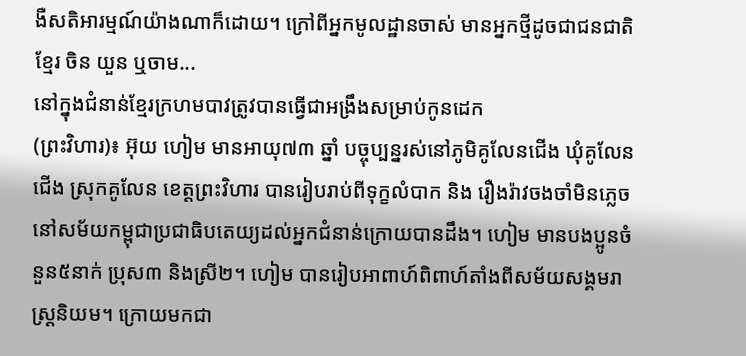ងឺសតិអារម្មណ៍យ៉ាងណាក៏ដោយ។ ក្រៅពីអ្នកមូលដ្ឋានចាស់ មានអ្នកថ្មីដូចជាជនជាតិខ្មែរ ចិន យួន ឬចាម...
នៅក្នុងជំនាន់ខ្មែរក្រហមបាវត្រូវបានធ្វើជាអង្រឹងសម្រាប់កូនដេក
(ព្រះវិហារ)៖ អ៊ុយ ហៀម មានអាយុ៧៣ ឆ្នាំ បច្ចុប្បន្នរស់នៅភូមិគូលែនជើង ឃុំគូលែនជើង ស្រុកគូលែន ខេត្តព្រះវិហារ បានរៀបរាប់ពីទុក្ខលំបាក និង រឿងរ៉ាវចងចាំមិនភ្លេចនៅសម័យកម្ពុជាប្រជាធិបតេយ្យដល់អ្នកជំនាន់ក្រោយបានដឹង។ ហៀម មានបងប្អូនចំនួន៥នាក់ ប្រុស៣ និងស្រី២។ ហៀម បានរៀបអាពាហ៍ពិពាហ៍តាំងពីសម័យសង្គមរាស្ដ្រនិយម។ ក្រោយមកជា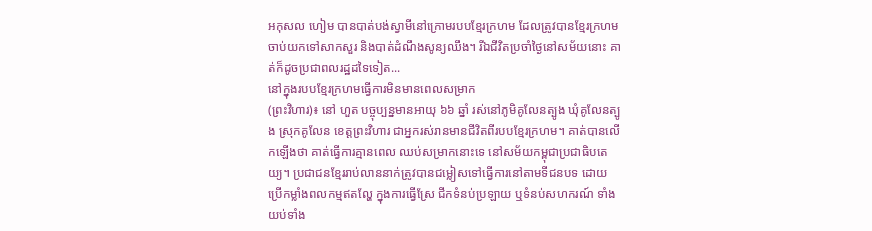អកុសល ហៀម បានបាត់បង់ស្វាមីនៅក្រោមរបបខ្មែរក្រហម ដែលត្រូវបានខ្មែរក្រហមចាប់យកទៅសាកសួរ និងបាត់ដំណឹងសូន្យឈឹង។ រីឯជីវិតប្រចាំថ្ងៃនៅសម័យនោះ គាត់ក៏ដូចប្រជាពលរដ្ឋដទៃទៀត...
នៅក្នុងរបបខ្មែរក្រហមធ្វើការមិនមានពេលសម្រាក
(ព្រះវិហារ)៖ នៅ ហួត បច្ចុប្បន្នមានអាយុ ៦៦ ឆ្នាំ រស់នៅភូមិគូលែនត្បូង ឃុំគូលែនត្បូង ស្រុកគូលែន ខេត្តព្រះវិហារ ជាអ្នករស់រានមានជីវិតពីរបបខ្មែរក្រហម។ គាត់បានលើកឡើងថា គាត់ធ្វើការគ្មានពេល ឈប់សម្រាកនោះទេ នៅសម័យកម្ពុជាប្រជាធិបតេយ្យ។ ប្រជាជនខ្មែររាប់លាននាក់ត្រូវបានជម្លៀសទៅធ្វើការនៅតាមទីជនបទ ដោយប្រើកម្លាំងពលកម្មឥតល្ហែ ក្នុងការធ្វើស្រែ ជីកទំនប់ប្រឡាយ ឬទំនប់សហករណ៍ ទាំងយប់ទាំង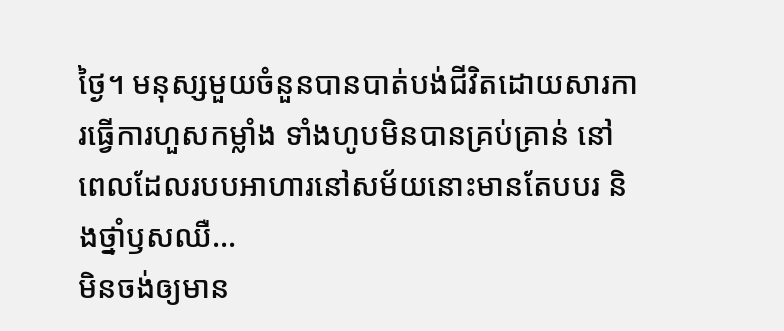ថ្ងៃ។ មនុស្សមួយចំនួនបានបាត់បង់ជីវិតដោយសារការធ្វើការហួសកម្លាំង ទាំងហូបមិនបានគ្រប់គ្រាន់ នៅពេលដែលរបបអាហារនៅសម័យនោះមានតែបបរ និងថ្នាំឫសឈឺ...
មិនចង់ឲ្យមាន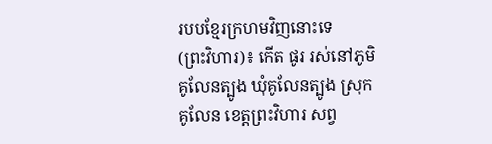របបខ្មែរក្រហមវិញនោះទេ
(ព្រះវិហារ)៖ កើត ផូរ រស់នៅភូមិគូលែនត្បូង ឃុំគូលែនត្បូង ស្រុកគូលែន ខេត្តព្រះវិហារ សព្វ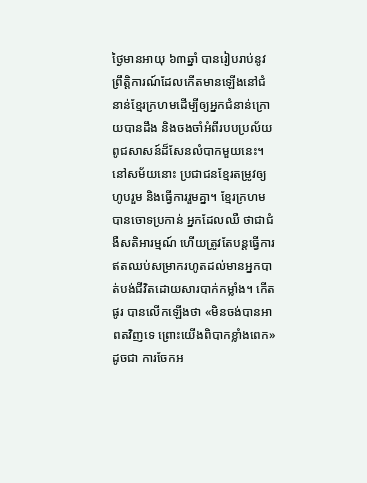ថ្ងៃមានអាយុ ៦៣ឆ្នាំ បានរៀបរាប់នូវព្រឹត្តិការណ៍ដែលកើតមានឡើងនៅជំនាន់ខ្មែរក្រហមដើម្បីឲ្យអ្នកជំនាន់ក្រោយបានដឹង និងចងចាំអំពីរបបប្រល័យពូជសាសន៍ដ៏សែនលំបាកមួយនេះ។ នៅសម័យនោះ ប្រជាជនខ្មែរតម្រូវឲ្យហូបរួម និងធ្វើការរួមគ្នា។ ខ្មែរក្រហមបានចោទប្រកាន់ អ្នកដែលឈឺ ថាជាជំងឺសតិអារម្មណ៍ ហើយត្រូវតែបន្តធ្វើការឥតឈប់សម្រាករហូតដល់មានអ្នកបាត់បង់ជីវិតដោយសារបាក់កម្លាំង។ កើត ផូរ បានលើកឡើងថា «មិនចង់បានអាពតវិញទេ ព្រោះយើងពិបាកខ្លាំងពេក» ដូចជា ការចែកអ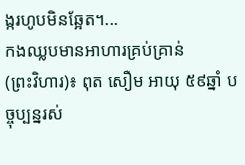ង្ករហូបមិនឆ្អែត។...
កងឈ្លបមានអាហារគ្រប់គ្រាន់
(ព្រះវិហារ)៖ ពុត សឿម អាយុ ៥៩ឆ្នាំ បច្ចុប្បន្នរស់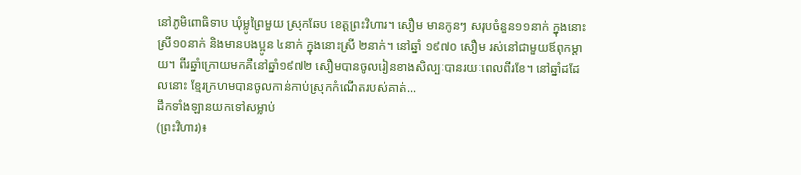នៅភូមិពោធិទាប ឃុំម្លូព្រៃមួយ ស្រុកឆែប ខេត្តព្រះវិហារ។ សឿម មានកូនៗ សរុបចំនួន១១នាក់ ក្នុងនោះស្រី១០នាក់ និងមានបងប្អូន ៤នាក់ ក្នុងនោះស្រី ២នាក់។ នៅឆ្នាំ ១៩៧០ សឿម រស់នៅជាមួយឪពុកម្តាយ។ ពីរឆ្នាំក្រោយមកគឺនៅឆ្នាំ១៩៧២ សឿមបានចូលរៀនខាងសិល្បៈបានរយៈពេលពីរខែ។ នៅឆ្នាំដដែលនោះ ខ្មែរក្រហមបានចូលកាន់កាប់ស្រុកកំណើតរបស់គាត់...
ដឹកទាំងឡានយកទៅសម្លាប់
(ព្រះវិហារ)៖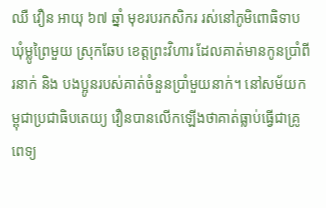ឈឺ វឿន អាយុ ៦៧ ឆ្នាំ មុខរបរកសិករ រស់នៅភូមិពោធិទាប ឃុំម្លូព្រៃមួយ ស្រុកឆែប ខេត្តព្រះវិហារ ដែលគាត់មានកូនប្រាំពីរនាក់ និង បងប្អូនរបស់គាត់ចំនួនប្រាំមួយនាក់។ នៅសម័យកម្ពុជាប្រជាធិបតេយ្យ វឿនបានលើកឡើងថាគាត់ធ្លាប់ធ្វើជាគ្រូពេទ្យ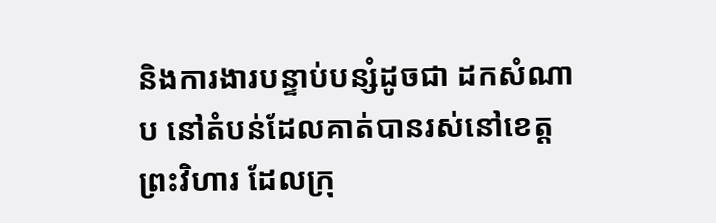និងការងារបន្ទាប់បន្សំដូចជា ដកសំណាប នៅតំបន់ដែលគាត់បានរស់នៅខេត្តព្រះវិហារ ដែលក្រុ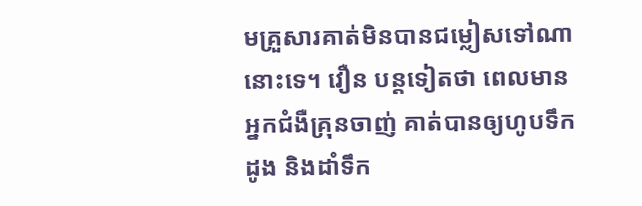មគ្រួសារគាត់មិនបានជម្លៀសទៅណានោះទេ។ វឿន បន្តទៀតថា ពេលមានអ្នកជំងឺគ្រុនចាញ់ គាត់បានឲ្យហូបទឹកដូង និងដាំទឹក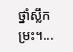ថ្នាំស្លឹកម្រះ។...